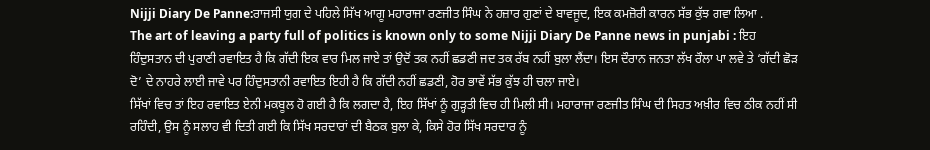Nijji Diary De Panne:ਰਾਜਸੀ ਯੁਗ ਦੇ ਪਹਿਲੇ ਸਿੱਖ ਆਗੂ ਮਹਾਰਾਜਾ ਰਣਜੀਤ ਸਿੰਘ ਨੇ ਹਜ਼ਾਰ ਗੁਣਾਂ ਦੇ ਬਾਵਜੂਦ, ਇਕ ਕਮਜ਼ੋਰੀ ਕਾਰਨ ਸੱਭ ਕੁੱਝ ਗਵਾ ਲਿਆ .
The art of leaving a party full of politics is known only to some Nijji Diary De Panne news in punjabi : ਇਹ ਹਿੰਦੁਸਤਾਨ ਦੀ ਪੁਰਾਣੀ ਰਵਾਇਤ ਹੈ ਕਿ ਗੱਦੀ ਇਕ ਵਾਰ ਮਿਲ ਜਾਏ ਤਾਂ ਉਦੋਂ ਤਕ ਨਹੀਂ ਛਡਣੀ ਜਦ ਤਕ ਰੱਬ ਨਹੀਂ ਬੁਲਾ ਲੈਂਦਾ। ਇਸ ਦੌਰਾਨ ਜਨਤਾ ਲੱਖ ਰੌਲਾ ਪਾ ਲਵੇ ਤੇ ‘ਗੱਦੀ ਛੋੜ ਦੋ’ ਦੇ ਨਾਹਰੇ ਲਾਈ ਜਾਵੇ ਪਰ ਹਿੰਦੁਸਤਾਨੀ ਰਵਾਇਤ ਇਹੀ ਹੈ ਕਿ ਗੱਦੀ ਨਹੀਂ ਛਡਣੀ, ਹੋਰ ਭਾਵੇਂ ਸੱਭ ਕੁੱਝ ਹੀ ਚਲਾ ਜਾਏ।
ਸਿੱਖਾਂ ਵਿਚ ਤਾਂ ਇਹ ਰਵਾਇਤ ਏਨੀ ਮਕਬੂਲ ਹੋ ਗਈ ਹੈ ਕਿ ਲਗਦਾ ਹੈ, ਇਹ ਸਿੱਖਾਂ ਨੂੰ ਗੁੜ੍ਹਤੀ ਵਿਚ ਹੀ ਮਿਲੀ ਸੀ। ਮਹਾਰਾਜਾ ਰਣਜੀਤ ਸਿੰਘ ਦੀ ਸਿਹਤ ਅਖ਼ੀਰ ਵਿਚ ਠੀਕ ਨਹੀਂ ਸੀ ਰਹਿੰਦੀ, ਉਸ ਨੂੰ ਸਲਾਹ ਵੀ ਦਿਤੀ ਗਈ ਕਿ ਸਿੱਖ ਸਰਦਾਰਾਂ ਦੀ ਬੈਠਕ ਬੁਲਾ ਕੇ, ਕਿਸੇ ਹੋਰ ਸਿੱਖ ਸਰਦਾਰ ਨੂੰ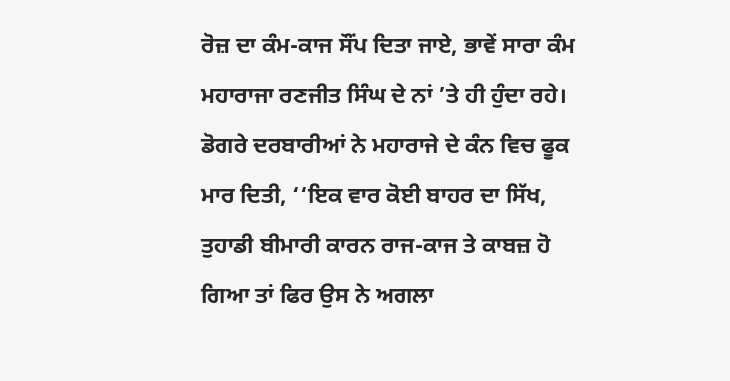ਰੋਜ਼ ਦਾ ਕੰਮ-ਕਾਜ ਸੌਂਪ ਦਿਤਾ ਜਾਏ, ਭਾਵੇਂ ਸਾਰਾ ਕੰਮ ਮਹਾਰਾਜਾ ਰਣਜੀਤ ਸਿੰਘ ਦੇ ਨਾਂ ’ਤੇ ਹੀ ਹੁੰਦਾ ਰਹੇ। ਡੋਗਰੇ ਦਰਬਾਰੀਆਂ ਨੇ ਮਹਾਰਾਜੇ ਦੇ ਕੰਨ ਵਿਚ ਫੂਕ ਮਾਰ ਦਿਤੀ, ‘‘ਇਕ ਵਾਰ ਕੋਈ ਬਾਹਰ ਦਾ ਸਿੱਖ, ਤੁਹਾਡੀ ਬੀਮਾਰੀ ਕਾਰਨ ਰਾਜ-ਕਾਜ ਤੇ ਕਾਬਜ਼ ਹੋ ਗਿਆ ਤਾਂ ਫਿਰ ਉਸ ਨੇ ਅਗਲਾ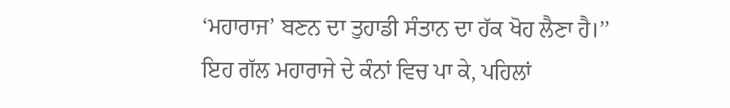‘ਮਹਾਰਾਜ’ ਬਣਨ ਦਾ ਤੁਹਾਡੀ ਸੰਤਾਨ ਦਾ ਹੱਕ ਖੋਹ ਲੈਣਾ ਹੈ।’’
ਇਹ ਗੱਲ ਮਹਾਰਾਜੇ ਦੇ ਕੰਨਾਂ ਵਿਚ ਪਾ ਕੇ, ਪਹਿਲਾਂ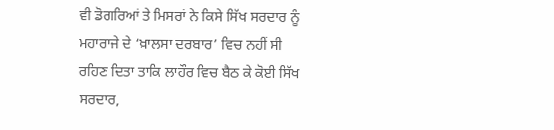ਵੀ ਡੋਗਰਿਆਂ ਤੇ ਮਿਸਰਾਂ ਨੇ ਕਿਸੇ ਸਿੱਖ ਸਰਦਾਰ ਨੂੰ ਮਹਾਰਾਜੇ ਦੇ ‘ਖ਼ਾਲਸਾ ਦਰਬਾਰ’ ਵਿਚ ਨਹੀਂ ਸੀ ਰਹਿਣ ਦਿਤਾ ਤਾਕਿ ਲਾਹੌਰ ਵਿਚ ਬੈਠ ਕੇ ਕੋਈ ਸਿੱਖ ਸਰਦਾਰ,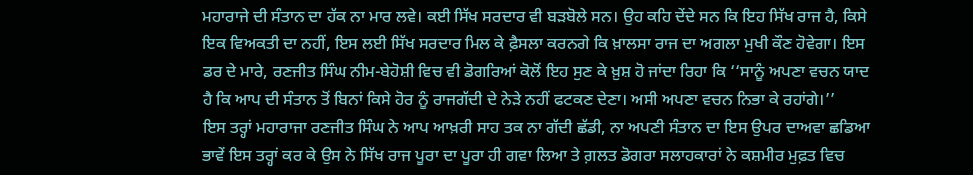ਮਹਾਰਾਜੇ ਦੀ ਸੰਤਾਨ ਦਾ ਹੱਕ ਨਾ ਮਾਰ ਲਵੇ। ਕਈ ਸਿੱਖ ਸਰਦਾਰ ਵੀ ਬੜਬੋਲੇ ਸਨ। ਉਹ ਕਹਿ ਦੇਂਦੇ ਸਨ ਕਿ ਇਹ ਸਿੱਖ ਰਾਜ ਹੈ, ਕਿਸੇ ਇਕ ਵਿਅਕਤੀ ਦਾ ਨਹੀਂ, ਇਸ ਲਈ ਸਿੱਖ ਸਰਦਾਰ ਮਿਲ ਕੇ ਫ਼ੈਸਲਾ ਕਰਨਗੇ ਕਿ ਖ਼ਾਲਸਾ ਰਾਜ ਦਾ ਅਗਲਾ ਮੁਖੀ ਕੌਣ ਹੋਵੇਗਾ। ਇਸ ਡਰ ਦੇ ਮਾਰੇ, ਰਣਜੀਤ ਸਿੰਘ ਨੀਮ-ਬੇਹੋਸ਼ੀ ਵਿਚ ਵੀ ਡੋਗਰਿਆਂ ਕੋਲੋਂ ਇਹ ਸੁਣ ਕੇ ਖ਼ੁਸ਼ ਹੋ ਜਾਂਦਾ ਰਿਹਾ ਕਿ ‘‘ਸਾਨੂੰ ਅਪਣਾ ਵਚਨ ਯਾਦ ਹੈ ਕਿ ਆਪ ਦੀ ਸੰਤਾਨ ਤੋਂ ਬਿਨਾਂ ਕਿਸੇ ਹੋਰ ਨੂੰ ਰਾਜਗੱਦੀ ਦੇ ਨੇੜੇ ਨਹੀਂ ਫਟਕਣ ਦੇਣਾ। ਅਸੀ ਅਪਣਾ ਵਚਨ ਨਿਭਾ ਕੇ ਰਹਾਂਗੇ।’’
ਇਸ ਤਰ੍ਹਾਂ ਮਹਾਰਾਜਾ ਰਣਜੀਤ ਸਿੰਘ ਨੇ ਆਪ ਆਖ਼ਰੀ ਸਾਹ ਤਕ ਨਾ ਗੱਦੀ ਛੱਡੀ, ਨਾ ਅਪਣੀ ਸੰਤਾਨ ਦਾ ਇਸ ਉਪਰ ਦਾਅਵਾ ਛਡਿਆ ਭਾਵੇਂ ਇਸ ਤਰ੍ਹਾਂ ਕਰ ਕੇ ਉਸ ਨੇ ਸਿੱਖ ਰਾਜ ਪੂਰਾ ਦਾ ਪੂਰਾ ਹੀ ਗਵਾ ਲਿਆ ਤੇ ਗ਼ਲਤ ਡੋਗਰਾ ਸਲਾਹਕਾਰਾਂ ਨੇ ਕਸ਼ਮੀਰ ਮੁਫ਼ਤ ਵਿਚ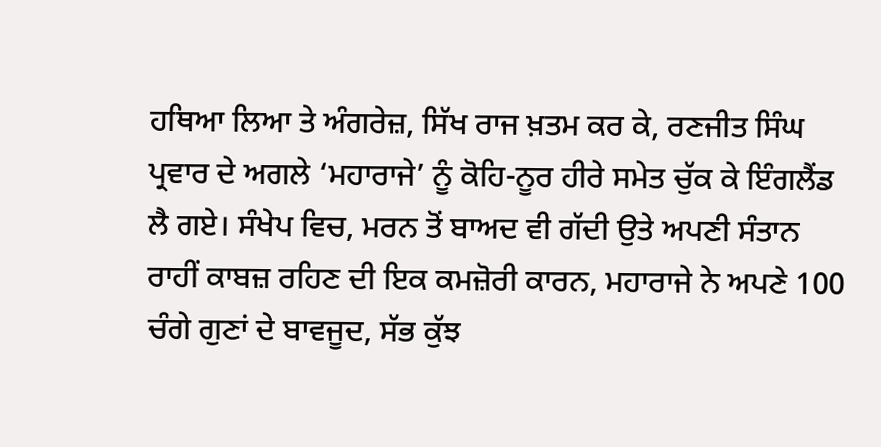ਹਥਿਆ ਲਿਆ ਤੇ ਅੰਗਰੇਜ਼, ਸਿੱਖ ਰਾਜ ਖ਼ਤਮ ਕਰ ਕੇ, ਰਣਜੀਤ ਸਿੰਘ ਪ੍ਰਵਾਰ ਦੇ ਅਗਲੇ ‘ਮਹਾਰਾਜੇ’ ਨੂੰ ਕੋਹਿ-ਨੂਰ ਹੀਰੇ ਸਮੇਤ ਚੁੱਕ ਕੇ ਇੰਗਲੈਂਡ ਲੈ ਗਏ। ਸੰਖੇਪ ਵਿਚ, ਮਰਨ ਤੋਂ ਬਾਅਦ ਵੀ ਗੱਦੀ ਉਤੇ ਅਪਣੀ ਸੰਤਾਨ ਰਾਹੀਂ ਕਾਬਜ਼ ਰਹਿਣ ਦੀ ਇਕ ਕਮਜ਼ੋਰੀ ਕਾਰਨ, ਮਹਾਰਾਜੇ ਨੇ ਅਪਣੇ 100 ਚੰਗੇ ਗੁਣਾਂ ਦੇ ਬਾਵਜੂਦ, ਸੱਭ ਕੁੱਝ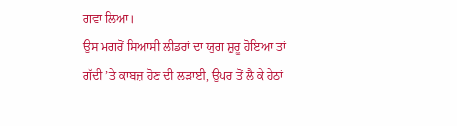ਗਵਾ ਲਿਆ।
ਉਸ ਮਗਰੋਂ ਸਿਆਸੀ ਲੀਡਰਾਂ ਦਾ ਯੁਗ ਸ਼ੁਰੂ ਹੋਇਆ ਤਾਂ ਗੱਦੀ ’ਤੇ ਕਾਬਜ਼ ਹੋਣ ਦੀ ਲੜਾਈ, ਉਪਰ ਤੋਂ ਲੈ ਕੇ ਹੇਠਾਂ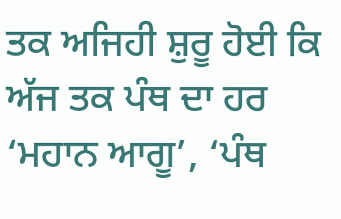ਤਕ ਅਜਿਹੀ ਸ਼ੁਰੂ ਹੋਈ ਕਿ ਅੱਜ ਤਕ ਪੰਥ ਦਾ ਹਰ ‘ਮਹਾਨ ਆਗੂ’, ‘ਪੰਥ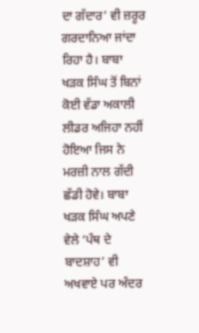ਦਾ ਗੱਦਾਰ’ ਵੀ ਜ਼ਰੂਰ ਗਰਦਾਨਿਆ ਜਾਂਦਾ ਰਿਹਾ ਹੈ। ਬਾਬਾ ਖੜਕ ਸਿੰਘ ਤੋਂ ਬਿਨਾਂ ਕੋਈ ਵੱਡਾ ਅਕਾਲੀ ਲੀਡਰ ਅਜਿਹਾ ਨਹੀਂ ਹੋਇਆ ਜਿਸ ਨੇ ਮਰਜ਼ੀ ਨਾਲ ਗੱਦੀ ਛੱਡੀ ਹੋਵੇ। ਬਾਬਾ ਖੜਕ ਸਿੰਘ ਅਪਣੇ ਵੇਲੇ ‘ਪੰਥ ਦੇ ਬਾਦਸ਼ਾਹ’ ਵੀ ਅਖਵਾਏ ਪਰ ਅੰਦਰ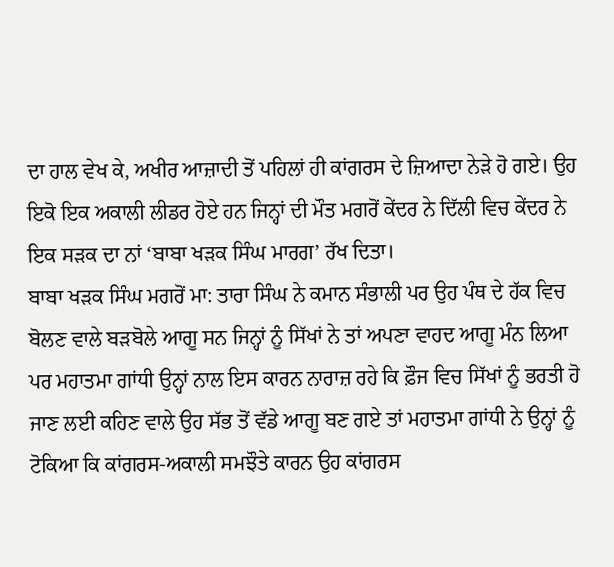ਦਾ ਹਾਲ ਵੇਖ ਕੇ, ਅਖੀਰ ਆਜ਼ਾਦੀ ਤੋਂ ਪਹਿਲਾਂ ਹੀ ਕਾਂਗਰਸ ਦੇ ਜ਼ਿਆਦਾ ਨੇੜੇ ਹੋ ਗਏ। ਉਹ ਇਕੋ ਇਕ ਅਕਾਲੀ ਲੀਡਰ ਹੋਏ ਹਨ ਜਿਨ੍ਹਾਂ ਦੀ ਮੌਤ ਮਗਰੋਂ ਕੇਂਦਰ ਨੇ ਦਿੱਲੀ ਵਿਚ ਕੇਂਦਰ ਨੇ ਇਕ ਸੜਕ ਦਾ ਨਾਂ ‘ਬਾਬਾ ਖੜਕ ਸਿੰਘ ਮਾਰਗ’ ਰੱਖ ਦਿਤਾ।
ਬਾਬਾ ਖੜਕ ਸਿੰਘ ਮਗਰੋਂ ਮਾ: ਤਾਰਾ ਸਿੰਘ ਨੇ ਕਮਾਨ ਸੰਭਾਲੀ ਪਰ ਉਹ ਪੰਥ ਦੇ ਹੱਕ ਵਿਚ ਬੋਲਣ ਵਾਲੇ ਬੜਬੋਲੇ ਆਗੂ ਸਨ ਜਿਨ੍ਹਾਂ ਨੂੰ ਸਿੱਖਾਂ ਨੇ ਤਾਂ ਅਪਣਾ ਵਾਹਦ ਆਗੂ ਮੰਨ ਲਿਆ ਪਰ ਮਹਾਤਮਾ ਗਾਂਧੀ ਉਨ੍ਹਾਂ ਨਾਲ ਇਸ ਕਾਰਨ ਨਾਰਾਜ਼ ਰਹੇ ਕਿ ਫ਼ੌਜ ਵਿਚ ਸਿੱਖਾਂ ਨੂੰ ਭਰਤੀ ਹੋ ਜਾਣ ਲਈ ਕਹਿਣ ਵਾਲੇ ਉਹ ਸੱਭ ਤੋਂ ਵੱਡੇ ਆਗੂ ਬਣ ਗਏ ਤਾਂ ਮਹਾਤਮਾ ਗਾਂਧੀ ਨੇ ਉਨ੍ਹਾਂ ਨੂੰ ਟੋਕਿਆ ਕਿ ਕਾਂਗਰਸ-ਅਕਾਲੀ ਸਮਝੌਤੇ ਕਾਰਨ ਉਹ ਕਾਂਗਰਸ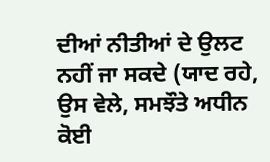ਦੀਆਂ ਨੀਤੀਆਂ ਦੇ ਉਲਟ ਨਹੀਂ ਜਾ ਸਕਦੇ (ਯਾਦ ਰਹੇ, ਉਸ ਵੇਲੇ, ਸਮਝੌਤੇ ਅਧੀਨ ਕੋਈ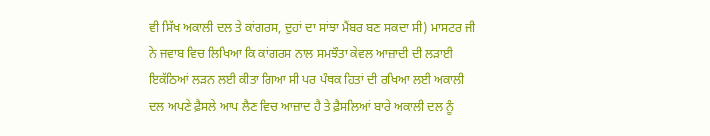ਵੀ ਸਿੱਖ ਅਕਾਲੀ ਦਲ ਤੇ ਕਾਂਗਰਸ, ਦੁਹਾਂ ਦਾ ਸਾਂਝਾ ਮੈਂਬਰ ਬਣ ਸਕਦਾ ਸੀ) ਮਾਸਟਰ ਜੀ ਨੇ ਜਵਾਬ ਵਿਚ ਲਿਖਿਆ ਕਿ ਕਾਂਗਰਸ ਨਾਲ ਸਮਝੌਤਾ ਕੇਵਲ ਆਜ਼ਾਦੀ ਦੀ ਲੜਾਈ ਇਕੱਠਿਆਂ ਲੜਨ ਲਈ ਕੀਤਾ ਗਿਆ ਸੀ ਪਰ ਪੰਥਕ ਹਿਤਾਂ ਦੀ ਰਖਿਆ ਲਈ ਅਕਾਲੀ ਦਲ ਅਪਣੇ ਫ਼ੈਸਲੇ ਆਪ ਲੈਣ ਵਿਚ ਆਜ਼ਾਦ ਹੈ ਤੇ ਫ਼ੈਸਲਿਆਂ ਬਾਰੇ ਅਕਾਲੀ ਦਲ ਨੂੰ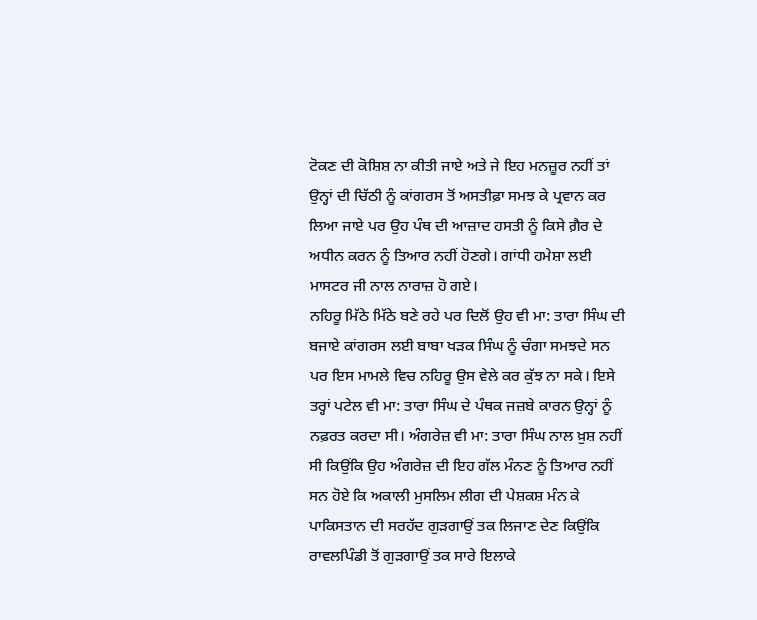ਟੋਕਣ ਦੀ ਕੋਸ਼ਿਸ਼ ਨਾ ਕੀਤੀ ਜਾਏ ਅਤੇ ਜੇ ਇਹ ਮਨਜ਼ੂਰ ਨਹੀਂ ਤਾਂ ਉਨ੍ਹਾਂ ਦੀ ਚਿੱਠੀ ਨੂੰ ਕਾਂਗਰਸ ਤੋਂ ਅਸਤੀਫ਼ਾ ਸਮਝ ਕੇ ਪ੍ਰਵਾਨ ਕਰ ਲਿਆ ਜਾਏ ਪਰ ਉਹ ਪੰਥ ਦੀ ਆਜ਼ਾਦ ਹਸਤੀ ਨੂੰ ਕਿਸੇ ਗ਼ੈਰ ਦੇ ਅਧੀਨ ਕਰਨ ਨੂੰ ਤਿਆਰ ਨਹੀਂ ਹੋਣਗੇ। ਗਾਂਧੀ ਹਮੇਸ਼ਾ ਲਈ ਮਾਸਟਰ ਜੀ ਨਾਲ ਨਾਰਾਜ਼ ਹੋ ਗਏ।
ਨਹਿਰੂ ਮਿੱਠੇ ਮਿੱਠੇ ਬਣੇ ਰਹੇ ਪਰ ਦਿਲੋਂ ਉਹ ਵੀ ਮਾ: ਤਾਰਾ ਸਿੰਘ ਦੀ ਬਜਾਏ ਕਾਂਗਰਸ ਲਈ ਬਾਬਾ ਖੜਕ ਸਿੰਘ ਨੂੰ ਚੰਗਾ ਸਮਝਦੇ ਸਨ ਪਰ ਇਸ ਮਾਮਲੇ ਵਿਚ ਨਹਿਰੂ ਉਸ ਵੇਲੇ ਕਰ ਕੁੱਝ ਨਾ ਸਕੇ। ਇਸੇ ਤਰ੍ਹਾਂ ਪਟੇਲ ਵੀ ਮਾ: ਤਾਰਾ ਸਿੰਘ ਦੇ ਪੰਥਕ ਜਜ਼ਬੇ ਕਾਰਨ ਉਨ੍ਹਾਂ ਨੂੰ ਨਫ਼ਰਤ ਕਰਦਾ ਸੀ। ਅੰਗਰੇਜ਼ ਵੀ ਮਾ: ਤਾਰਾ ਸਿੰਘ ਨਾਲ ਖ਼ੁਸ਼ ਨਹੀਂ ਸੀ ਕਿਉਂਕਿ ਉਹ ਅੰਗਰੇਜ਼ ਦੀ ਇਹ ਗੱਲ ਮੰਨਣ ਨੂੰ ਤਿਆਰ ਨਹੀਂ ਸਨ ਹੋਏ ਕਿ ਅਕਾਲੀ ਮੁਸਲਿਮ ਲੀਗ ਦੀ ਪੇਸ਼ਕਸ਼ ਮੰਨ ਕੇ ਪਾਕਿਸਤਾਨ ਦੀ ਸਰਹੱਦ ਗੁੜਗਾਉਂ ਤਕ ਲਿਜਾਣ ਦੇਣ ਕਿਉਂਕਿ ਰਾਵਲਪਿੰਡੀ ਤੋਂ ਗੁੜਗਾਉਂ ਤਕ ਸਾਰੇ ਇਲਾਕੇ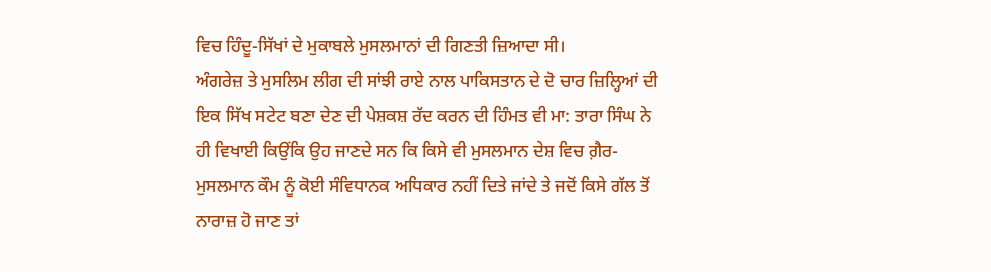ਵਿਚ ਹਿੰਦੂ-ਸਿੱਖਾਂ ਦੇ ਮੁਕਾਬਲੇ ਮੁਸਲਮਾਨਾਂ ਦੀ ਗਿਣਤੀ ਜ਼ਿਆਦਾ ਸੀ।
ਅੰਗਰੇਜ਼ ਤੇ ਮੁਸਲਿਮ ਲੀਗ ਦੀ ਸਾਂਝੀ ਰਾਏ ਨਾਲ ਪਾਕਿਸਤਾਨ ਦੇ ਦੋ ਚਾਰ ਜ਼ਿਲ੍ਹਿਆਂ ਦੀ ਇਕ ਸਿੱਖ ਸਟੇਟ ਬਣਾ ਦੇਣ ਦੀ ਪੇਸ਼ਕਸ਼ ਰੱਦ ਕਰਨ ਦੀ ਹਿੰਮਤ ਵੀ ਮਾ: ਤਾਰਾ ਸਿੰਘ ਨੇ ਹੀ ਵਿਖਾਈ ਕਿਉਂਕਿ ਉਹ ਜਾਣਦੇ ਸਨ ਕਿ ਕਿਸੇ ਵੀ ਮੁਸਲਮਾਨ ਦੇਸ਼ ਵਿਚ ਗ਼ੈਰ-ਮੁਸਲਮਾਨ ਕੌਮ ਨੂੰ ਕੋਈ ਸੰਵਿਧਾਨਕ ਅਧਿਕਾਰ ਨਹੀਂ ਦਿਤੇ ਜਾਂਦੇ ਤੇ ਜਦੋਂ ਕਿਸੇ ਗੱਲ ਤੋਂ ਨਾਰਾਜ਼ ਹੋ ਜਾਣ ਤਾਂ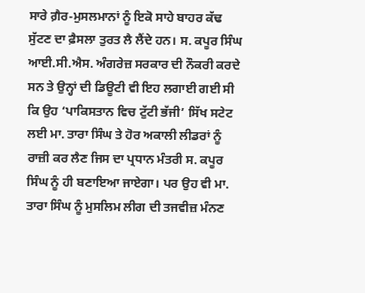ਸਾਰੇ ਗ਼ੈਰ-ਮੁਸਲਮਾਨਾਂ ਨੂੰ ਇਕੋ ਸਾਹੇ ਬਾਹਰ ਕੱਢ ਸੁੱਟਣ ਦਾ ਫ਼ੈਸਲਾ ਤੁਰਤ ਲੈ ਲੈਂਦੇ ਹਨ। ਸ. ਕਪੂਰ ਸਿੰਘ ਆਈ.ਸੀ.ਐਸ. ਅੰਗਰੇਜ਼ ਸਰਕਾਰ ਦੀ ਨੌਕਰੀ ਕਰਦੇ ਸਨ ਤੇ ਉਨ੍ਹਾਂ ਦੀ ਡਿਊਟੀ ਵੀ ਇਹ ਲਗਾਈ ਗਈ ਸੀ ਕਿ ਉਹ ‘ਪਾਕਿਸਤਾਨ ਵਿਚ ਟੁੱਟੀ ਭੱਜੀ’ ਸਿੱਖ ਸਟੇਟ ਲਈ ਮਾ. ਤਾਰਾ ਸਿੰਘ ਤੇ ਹੋਰ ਅਕਾਲੀ ਲੀਡਰਾਂ ਨੂੰ ਰਾਜ਼ੀ ਕਰ ਲੈਣ ਜਿਸ ਦਾ ਪ੍ਰਧਾਨ ਮੰਤਰੀ ਸ. ਕਪੂਰ ਸਿੰਘ ਨੂੰ ਹੀ ਬਣਾਇਆ ਜਾਏਗਾ। ਪਰ ਉਹ ਵੀ ਮਾ. ਤਾਰਾ ਸਿੰਘ ਨੂੰ ਮੁਸਲਿਮ ਲੀਗ ਦੀ ਤਜਵੀਜ਼ ਮੰਨਣ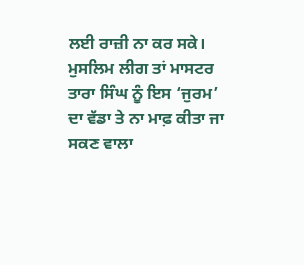ਲਈ ਰਾਜ਼ੀ ਨਾ ਕਰ ਸਕੇ।
ਮੁਸਲਿਮ ਲੀਗ ਤਾਂ ਮਾਸਟਰ ਤਾਰਾ ਸਿੰਘ ਨੂੰ ਇਸ ‘ਜੁਰਮ’ ਦਾ ਵੱਡਾ ਤੇ ਨਾ ਮਾਫ਼ ਕੀਤਾ ਜਾ ਸਕਣ ਵਾਲਾ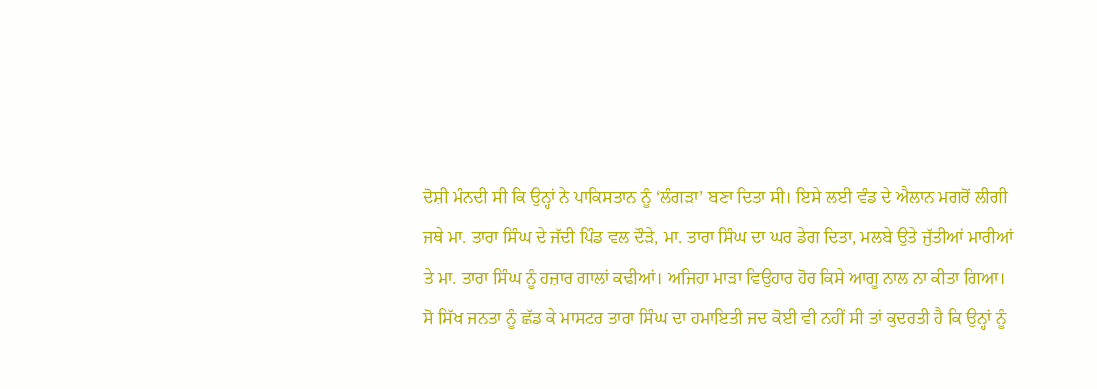ਦੋਸ਼ੀ ਮੰਨਦੀ ਸੀ ਕਿ ਉਨ੍ਹਾਂ ਨੇ ਪਾਕਿਸਤਾਨ ਨੂੰ ‘ਲੰਗੜਾ’ ਬਣਾ ਦਿਤਾ ਸੀ। ਇਸੇ ਲਈ ਵੰਡ ਦੇ ਐਲਾਨ ਮਗਰੋਂ ਲੀਗੀ ਜਥੇ ਮਾ. ਤਾਰਾ ਸਿੰਘ ਦੇ ਜੱਦੀ ਪਿੰਡ ਵਲ ਦੌੜੇ, ਮਾ. ਤਾਰਾ ਸਿੰਘ ਦਾ ਘਰ ਡੇਗ ਦਿਤਾ, ਮਲਬੇ ਉਤੇ ਜੁੱਤੀਆਂ ਮਾਰੀਆਂ ਤੇ ਮਾ. ਤਾਰਾ ਸਿੰਘ ਨੂੰ ਹਜ਼ਾਰ ਗਾਲਾਂ ਕਢੀਆਂ। ਅਜਿਹਾ ਮਾੜਾ ਵਿਉਹਾਰ ਹੋਰ ਕਿਸੇ ਆਗੂ ਨਾਲ ਨਾ ਕੀਤਾ ਗਿਆ।
ਸੋ ਸਿੱਖ ਜਨਤਾ ਨੂੰ ਛੱਡ ਕੇ ਮਾਸਟਰ ਤਾਰਾ ਸਿੰਘ ਦਾ ਹਮਾਇਤੀ ਜਦ ਕੋਈ ਵੀ ਨਹੀਂ ਸੀ ਤਾਂ ਕੁਦਰਤੀ ਹੈ ਕਿ ਉਨ੍ਹਾਂ ਨੂੰ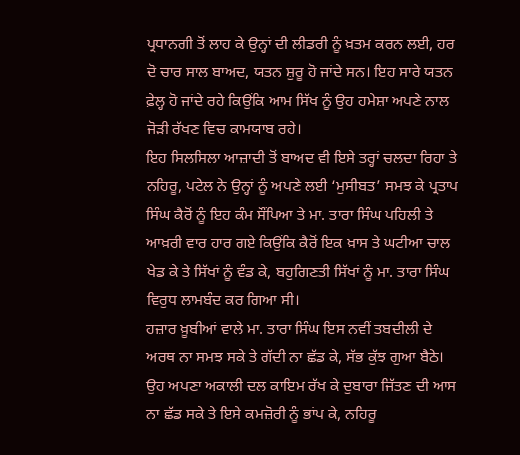ਪ੍ਰਧਾਨਗੀ ਤੋਂ ਲਾਹ ਕੇ ਉਨ੍ਹਾਂ ਦੀ ਲੀਡਰੀ ਨੂੰ ਖ਼ਤਮ ਕਰਨ ਲਈ, ਹਰ ਦੋ ਚਾਰ ਸਾਲ ਬਾਅਦ, ਯਤਨ ਸ਼ੁਰੂ ਹੋ ਜਾਂਦੇ ਸਨ। ਇਹ ਸਾਰੇ ਯਤਨ ਫ਼ੇਲ੍ਹ ਹੋ ਜਾਂਦੇ ਰਹੇ ਕਿਉਂਕਿ ਆਮ ਸਿੱਖ ਨੂੰ ਉਹ ਹਮੇਸ਼ਾ ਅਪਣੇ ਨਾਲ ਜੋੜੀ ਰੱਖਣ ਵਿਚ ਕਾਮਯਾਬ ਰਹੇ।
ਇਹ ਸਿਲਸਿਲਾ ਆਜ਼ਾਦੀ ਤੋਂ ਬਾਅਦ ਵੀ ਇਸੇ ਤਰ੍ਹਾਂ ਚਲਦਾ ਰਿਹਾ ਤੇ ਨਹਿਰੂ, ਪਟੇਲ ਨੇ ਉਨ੍ਹਾਂ ਨੂੰ ਅਪਣੇ ਲਈ ‘ਮੁਸੀਬਤ’ ਸਮਝ ਕੇ ਪ੍ਰਤਾਪ ਸਿੰਘ ਕੈਰੋਂ ਨੂੰ ਇਹ ਕੰਮ ਸੌਂਪਿਆ ਤੇ ਮਾ. ਤਾਰਾ ਸਿੰਘ ਪਹਿਲੀ ਤੇ ਆਖ਼ਰੀ ਵਾਰ ਹਾਰ ਗਏ ਕਿਉਂਕਿ ਕੈਰੋਂ ਇਕ ਖ਼ਾਸ ਤੇ ਘਟੀਆ ਚਾਲ ਖੇਡ ਕੇ ਤੇ ਸਿੱਖਾਂ ਨੂੰ ਵੰਡ ਕੇ, ਬਹੁਗਿਣਤੀ ਸਿੱਖਾਂ ਨੂੰ ਮਾ. ਤਾਰਾ ਸਿੰਘ ਵਿਰੁਧ ਲਾਮਬੰਦ ਕਰ ਗਿਆ ਸੀ।
ਹਜ਼ਾਰ ਖ਼ੂਬੀਆਂ ਵਾਲੇ ਮਾ. ਤਾਰਾ ਸਿੰਘ ਇਸ ਨਵੀਂ ਤਬਦੀਲੀ ਦੇ ਅਰਥ ਨਾ ਸਮਝ ਸਕੇ ਤੇ ਗੱਦੀ ਨਾ ਛੱਡ ਕੇ, ਸੱਭ ਕੁੱਝ ਗੁਆ ਬੈਠੇ। ਉਹ ਅਪਣਾ ਅਕਾਲੀ ਦਲ ਕਾਇਮ ਰੱਖ ਕੇ ਦੁਬਾਰਾ ਜਿੱਤਣ ਦੀ ਆਸ ਨਾ ਛੱਡ ਸਕੇ ਤੇ ਇਸੇ ਕਮਜ਼ੋਰੀ ਨੂੰ ਭਾਂਪ ਕੇ, ਨਹਿਰੂ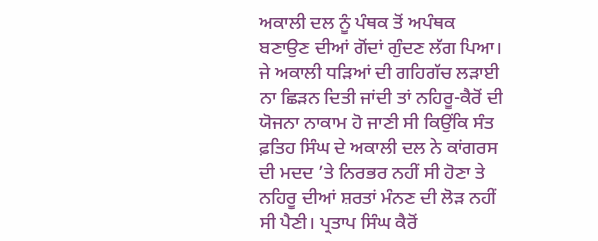ਅਕਾਲੀ ਦਲ ਨੂੰ ਪੰਥਕ ਤੋਂ ਅਪੰਥਕ ਬਣਾਉਣ ਦੀਆਂ ਗੋਂਦਾਂ ਗੁੰਦਣ ਲੱਗ ਪਿਆ। ਜੇ ਅਕਾਲੀ ਧੜਿਆਂ ਦੀ ਗਹਿਗੱਚ ਲੜਾਈ ਨਾ ਛਿੜਨ ਦਿਤੀ ਜਾਂਦੀ ਤਾਂ ਨਹਿਰੂ-ਕੈਰੋਂ ਦੀ ਯੋਜਨਾ ਨਾਕਾਮ ਹੋ ਜਾਣੀ ਸੀ ਕਿਉਂਕਿ ਸੰਤ ਫ਼ਤਿਹ ਸਿੰਘ ਦੇ ਅਕਾਲੀ ਦਲ ਨੇ ਕਾਂਗਰਸ ਦੀ ਮਦਦ ’ਤੇ ਨਿਰਭਰ ਨਹੀਂ ਸੀ ਹੋਣਾ ਤੇ ਨਹਿਰੂ ਦੀਆਂ ਸ਼ਰਤਾਂ ਮੰਨਣ ਦੀ ਲੋੜ ਨਹੀਂ ਸੀ ਪੈਣੀ। ਪ੍ਰਤਾਪ ਸਿੰਘ ਕੈਰੋਂ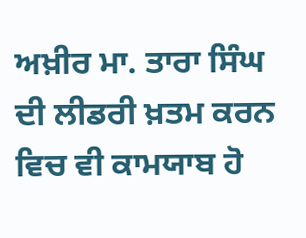ਅਖ਼ੀਰ ਮਾ. ਤਾਰਾ ਸਿੰਘ ਦੀ ਲੀਡਰੀ ਖ਼ਤਮ ਕਰਨ ਵਿਚ ਵੀ ਕਾਮਯਾਬ ਹੋ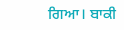ਗਿਆ। ਬਾਕੀ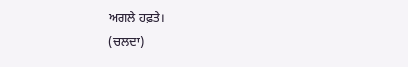ਅਗਲੇ ਹਫ਼ਤੇ।
(ਚਲਦਾ)